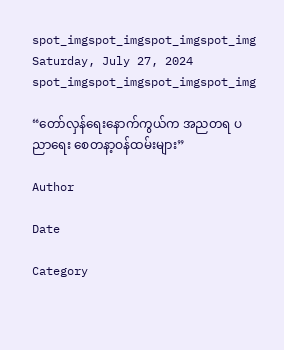spot_imgspot_imgspot_imgspot_img
Saturday, July 27, 2024
spot_imgspot_imgspot_imgspot_img

“တော်လှန်ရေးနောက်ကွယ်က အညတရ ပညာရေး စေတနာ့ဝန်ထမ်းများ”

Author

Date

Category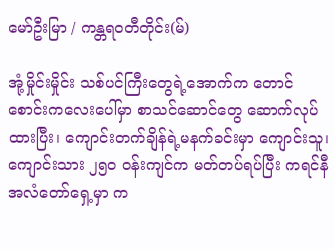မော်ဦးမြာ / ကန္တရဝတီတိုင်း(မ်)

အုံ့မှိုင်းမှိုင်း သစ်ပင်ကြီးတွေရဲ့အောက်က တောင်စောင်းကလေးပေါ်မှာ စာသင်ဆောင်တွေ ဆောက်လုပ်ထားပြီး၊ ကျောင်းတက်ချိန်ရဲ့မနက်ခင်းမှာ ကျောင်းသူ၊ ကျောင်းသား ၂၅၀ ဝန်းကျင်က မတ်တပ်ရပ်ပြီး ကရင်နီအလံတော်ရှေ့မှာ က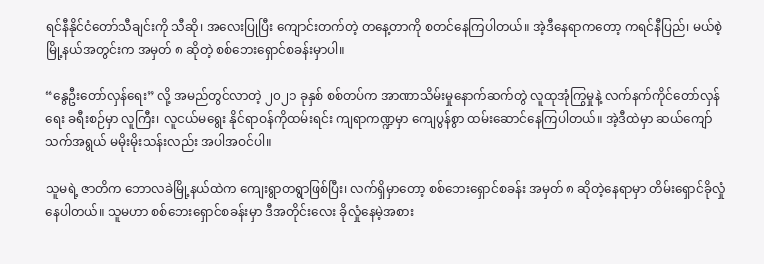ရင်နီနိုင်ငံတော်သီချင်းကို သီဆို၊ အလေးပြုပြီး ကျောင်းတက်တဲ့ တနေ့တာကို စတင်နေကြပါတယ်။ အဲ့ဒီနေရာကတော့ ကရင်နီပြည်၊ မယ်စဲ့မြို့နယ်အတွင်းက အမှတ် ၈ ဆိုတဲ့ စစ်ဘေးရှောင်စခန်းမှာပါ။

“နွေဦးတော်လှန်ရေး” လို့ အမည်တွင်လာတဲ့ ၂၀၂၁ ခုနှစ် စစ်တပ်က အာဏာသိမ်းမှုနောက်ဆက်တွဲ လူထုအုံကြွမှုနဲ့ လက်နက်ကိုင်တော်လှန်ရေး ခရီးစဉ်မှာ လူကြီး၊ လူငယ်မရွေး နိုင်ရာဝန်ကိုထမ်းရင်း ကျရာကဏ္ဍမှာ ကျေပွန်စွာ ထမ်းဆောင်နေကြပါတယ်။ အဲ့ဒီထဲမှာ ဆယ်ကျော်သက်အရွယ် မမိုးမိုးသန်းလည်း အပါအဝင်ပါ။

သူမရဲ့ ဇာတိက ဘောလခဲမြို့နယ်ထဲက ကျေးရွာတရွာဖြစ်ပြီး၊ လက်ရှိမှာတော့ စစ်ဘေးရှောင်စခန်း အမှတ် ၈ ဆိုတဲ့နေရာမှာ တိမ်းရှောင်ခိုလှုံနေပါတယ်။ သူမဟာ စစ်ဘေးရှောင်စခန်းမှာ ဒီအတိုင်းလေး ခိုလှုံနေမဲ့အစား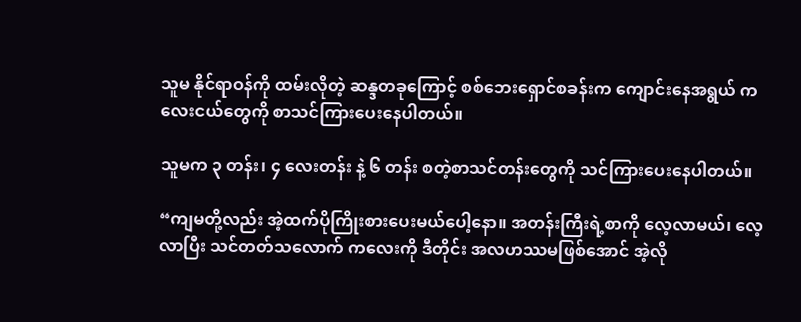သူမ နိုင်ရာဝန်ကို ထမ်းလိုတဲ့ ဆန္ဒတခုကြောင့် စစ်ဘေးရှောင်စခန်းက ကျောင်းနေအရွယ် ကလေးငယ်တွေကို စာသင်ကြားပေးနေပါတယ်။

သူမက ၃ တန်း၊ ၄ လေးတန်း နဲ့ ၆ တန်း စတဲ့စာသင်တန်းတွေကို သင်ကြားပေးနေပါတယ်။

“ကျမတို့လည်း အဲ့ထက်ပိုကြိုးစားပေးမယ်ပေါ့နော။ အတန်းကြီးရဲ့စာကို လေ့လာမယ်၊ လေ့လာပြီး သင်တတ်သလောက် ကလေးကို ဒီတိုင်း အလဟဿမဖြစ်အောင် အဲ့လို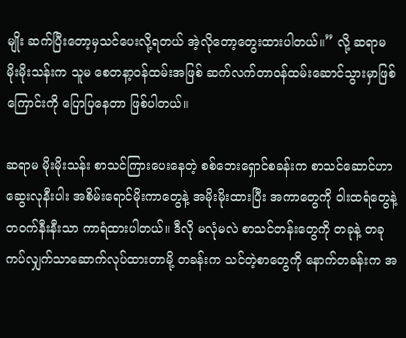မျိုး ဆက်ပြီးတော့မှသင်ပေးလို့ရတယ် အဲ့လိုတော့တွေးထားပါတယ်။” လို့ ဆရာမ မိုးမိုးသန်းက သူမ စေတနာ့ဝန်ထမ်းအဖြစ် ဆက်လက်တာဝန်ထမ်းဆောင်သွားမှာဖြစ်ကြောင်းကို ပြောပြနေတာ ဖြစ်ပါတယ်။

ဆရာမ မိုးမိုးသန်း စာသင်ကြားပေးနေတဲ့ စစ်ဘေးရှောင်စခန်းက စာသင်ဆောင်ဟာ ဆွေးလုနီးပါး အစိမ်းရောင်မိုးကာတွေနဲ့ အမိုးမိုးထားပြီး အကာတွေကို ဝါးထရံတွေနဲ့ တဝက်နီးနီးသာ ကာရံထားပါတယ်။ ဒီလို မလုံမလဲ စာသင်တန်းတွေကို တခုနဲ့ တခု ကပ်လျှက်သာဆောက်လုပ်ထားတာမို့ တခန်းက သင်တဲ့စာတွေကို နောက်တခန်းက အ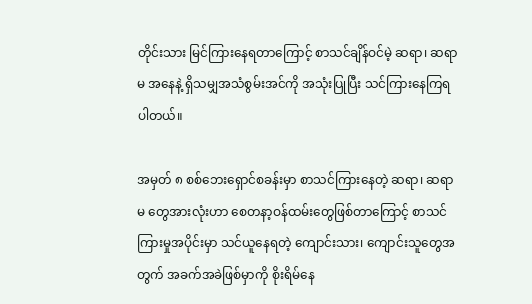တိုင်းသား မြင်ကြားနေရတာကြောင့် စာသင်ချိန်ဝင်မဲ့ ဆရာ၊ ဆရာမ အနေနဲ့ ရှိသမျှအသံစွမ်းအင်ကို အသုံးပြုပြီး သင်ကြားနေကြရပါတယ်။

အမှတ် ၈ စစ်ဘေးရှောင်စခန်းမှာ စာသင်ကြားနေတဲ့ ဆရာ၊ ဆရာမ တွေအားလုံးဟာ စေတနာ့ဝန်ထမ်းတွေဖြစ်တာကြောင့် စာသင်ကြားမှုအပိုင်းမှာ သင်ယူနေရတဲ့ ကျောင်းသား၊ ကျောင်းသူတွေအတွက် အခက်အခဲဖြစ်မှာကို စိုးရိမ်နေ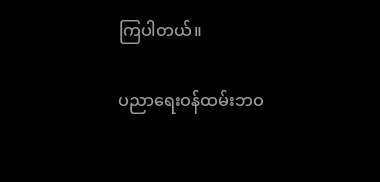ကြပါတယ်။

ပညာရေးဝန်ထမ်းဘဝ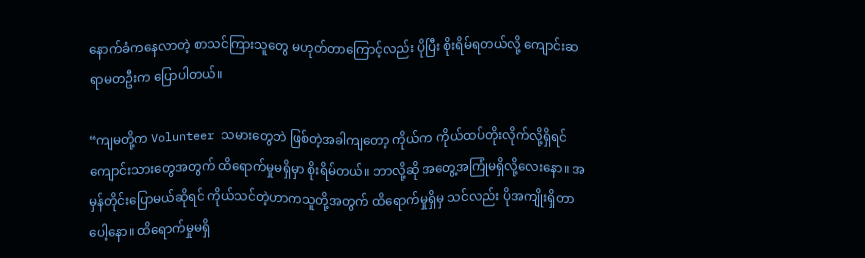နောက်ခံကနေလာတဲ့ စာသင်ကြားသူတွေ မဟုတ်တာကြောင့်လည်း ပိုပြီး စိုးရိမ်ရတယ်လို့ ကျောင်းဆရာမတဦးက ပြောပါတယ်။

“ကျမတို့က Volunteer သမားတွေဘဲ ဖြစ်တဲ့အခါကျတော့ ကိုယ်က ကိုယ်ထပ်တိုးလိုက်လို့ရှိရင် ကျောင်းသားတွေအတွက် ထိရောက်မှုမရှိမှာ စိုးရိမ်တယ်။ ဘာလို့ဆို အတွေ့အကြုံမရှိလို့လေးနော။ အမှန်တိုင်းပြောမယ်ဆိုရင် ကိုယ်သင်တဲ့ဟာကသူတို့အတွက် ထိ‌ရောက်မှုရှိမှ သင်လည်း ပိုအကျိုးရှိတာပေါ့နော။ ထိရောက်မှုမရှိ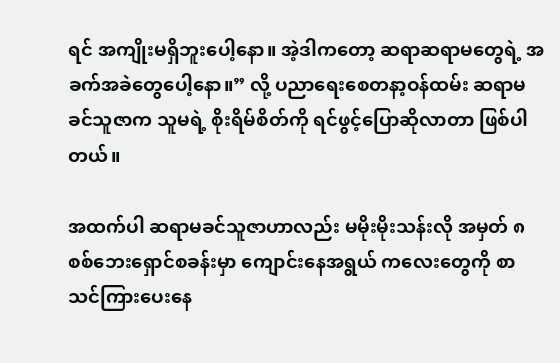ရင် အကျိုးမရှိဘူးပေါ့နော။ အဲ့ဒါကတော့ ဆရာဆရာမတွေရဲ့ အခက်အခဲတွေပေါ့နော။” လို့ ပညာရေးစေတနာ့ဝန်ထမ်း ဆရာမ ခင်သူဇာက သူမရဲ့ စိုးရိမ်စိတ်ကို ရင်ဖွင့်ပြောဆိုလာတာ ဖြစ်ပါတယ်။

အထက်ပါ ဆရာမခင်သူဇာဟာလည်း မမိုးမိုးသန်းလို အမှတ် ၈ စစ်ဘေးရှောင်စခန်းမှာ ကျောင်းနေအရွယ် ကလေးတွေကို စာသင်ကြားပေးနေ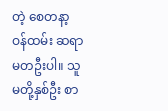တဲ့ စေတနာ့ဝန်ထမ်း ဆရာမတဦးပါ။ သူမတို့နှစ်ဦး စာ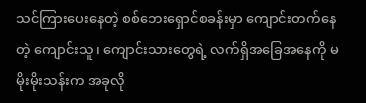သင်ကြားပေးနေတဲ့ စစ်ဘေးရှောင်စခန်းမှာ ကျောင်းတက်နေတဲ့ ကျောင်းသူ၊ ကျောင်းသားတွေရဲ့ လက်ရှိအခြေအနေကို မမိုးမိုးသန်းက အခုလို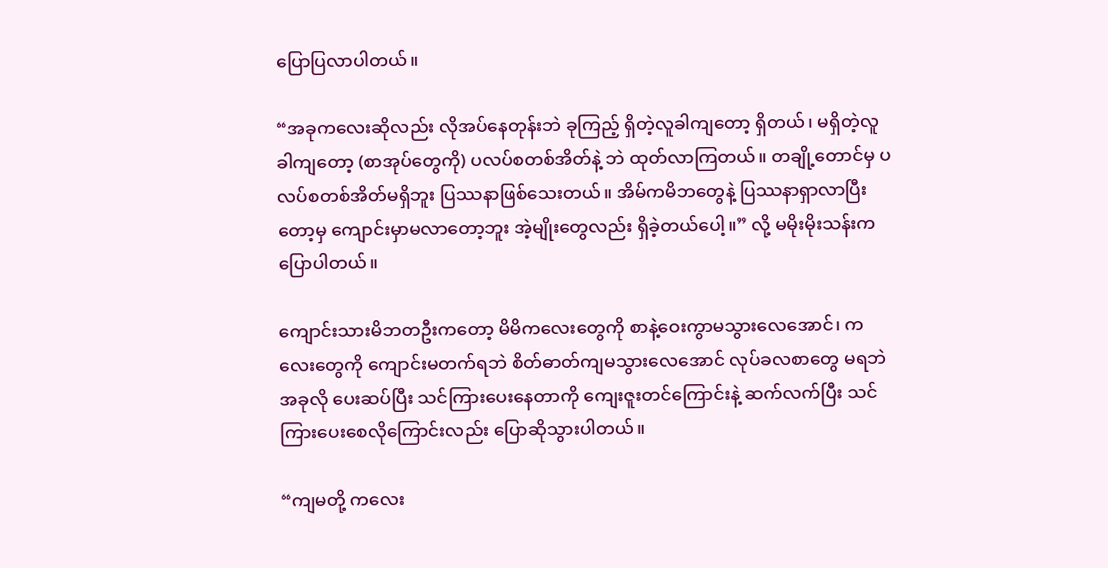ပြောပြလာပါတယ်။

“အခုကလေးဆိုလည်း လိုအပ်နေတုန်းဘဲ ခုကြည့် ရှိတဲ့လူခါကျတော့ ရှိတယ်၊ မရှိတဲ့လူခါကျတော့ (စာအုပ်တွေကို) ပလပ်စတစ်အိတ်နဲ့ ဘဲ ထုတ်လာကြတယ်။ တချို့တောင်မှ ပလပ်စတစ်အိတ်မရှိဘူး ပြဿနာဖြစ်သေးတယ်။ အိမ်ကမိဘတွေနဲ့ ပြဿနာရှာလာပြီးတော့မှ ကျောင်းမှာမလာတော့ဘူး အဲ့မျိုးတွေလည်း ရှိခဲ့တယ်ပေါ့။” လို့ မမိုးမိုးသန်းက ပြောပါတယ်။

ကျောင်းသားမိဘတဦးကတော့ မိမိကလေးတွေကို စာနဲ့ဝေးကွာမသွားလေအောင်၊ ကလေးတွေကို ကျောင်းမတက်ရဘဲ စိတ်ဓာတ်ကျမသွားလေအောင် လုပ်ခလစာတွေ မရဘဲ အခုလို ပေးဆပ်ပြီး သင်ကြားပေးနေတာကို ကျေးဇူးတင်ကြောင်းနဲ့ ဆက်လက်ပြီး သင်ကြားပေးစေလိုကြောင်းလည်း ပြောဆိုသွားပါတယ်။

“ကျမတို့ ကလေး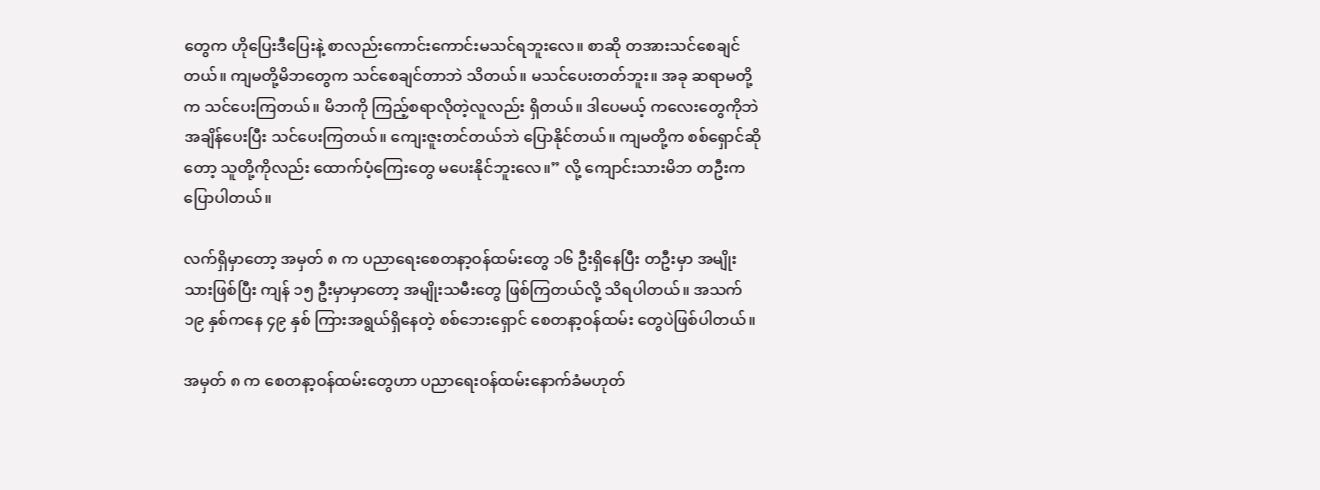တွေက ဟိုပြေးဒီပြေးနဲ့ စာလည်းကောင်းကောင်းမသင်ရဘူးလေ။ စာဆို တအားသင်စေချင်တယ်။ ကျမတို့မိဘတွေက သင်စေချင်တာဘဲ သိတယ်။ မသင်ပေးတတ်ဘူး။ အခု ဆရာမတို့က သင်ပေးကြတယ်။ မိဘကို ကြည့်စရာလိုတဲ့လူလည်း ရှိတယ်။ ဒါပေမယ့် ကလေးတွေကိုဘဲ အချိန်ပေးပြီး သင်ပေးကြတယ်။ ကျေးဇူးတင်တယ်ဘဲ ပြောနိုင်တယ်။ ကျမတို့က စစ်ရှောင်ဆိုတော့ သူတို့ကိုလည်း ထောက်ပံ့ကြေးတွေ မပေးနိုင်ဘူးလေ။” လို့ ကျောင်းသားမိဘ တဦးက ပြောပါတယ်။

လက်ရှိမှာတော့ အမှတ် ၈ က ပညာရေးစေတနာ့ဝန်ထမ်းတွေ ၁၆ ဦးရှိနေပြီး တဦးမှာ အမျိုးသားဖြစ်ပြီး ကျန် ၁၅ ဦးမှာမှာတော့ အမျိုးသမီးတွေ ဖြစ်ကြတယ်လို့ သိရပါတယ်။ အသက် ၁၉ နှစ်ကနေ ၄၉ နှစ် ကြားအရွယ်ရှိနေတဲ့ စစ်ဘေးရှောင် စေတနာ့ဝန်ထမ်း တွေပဲဖြစ်ပါတယ်။

အမှတ် ၈ က စေတနာ့ဝန်ထမ်းတွေဟာ ပညာရေးဝန်ထမ်းနောက်ခံမဟုတ်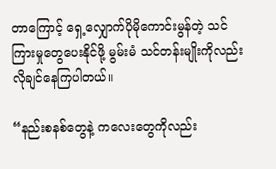တာကြောင့် ရှေ့လျှောက်ပိုမိုကောင်းမွန်တဲ့ သင်ကြားမှုတွေပေးနိုင်ဖို့ မွမ်းမံ သင်တန်းမျိုးကိုလည်း လိုချင်နေကြပါတယ်။

“နည်းစနစ်တွေနဲ့ ကလေးတွေကိုလည်း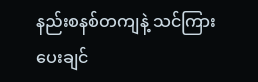နည်းစနစ်တကျနဲ့ သင်ကြားပေးချင်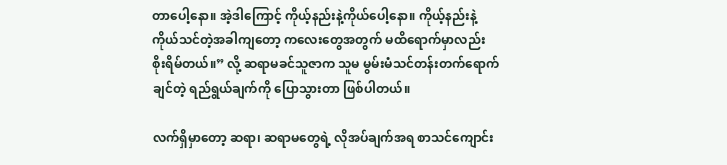တာ‌ပေါ့နော။ အဲ့ဒါကြောင့် ကိုယ့်နည်းနဲ့ကိုယ်ပေါ့နော။ ကိုယ့်နည်းနဲ့ကိုယ်သင်တဲ့အခါကျတော့ ကလေးတွေအတွက် မထိရောက်မှာလည်း စိုးရိမ်တယ်။” လို့ ဆရာမခင်သူဇာက သူမ မွမ်းမံသင်တန်းတက်ရောက်ချင်တဲ့ ရည်ရွယ်ချက်ကို ပြောသွားတာ ဖြစ်ပါတယ်။

လက်ရှိမှာတော့ ဆရာ၊ ဆရာမတွေရဲ့ လိုအပ်ချက်အရ စာသင်ကျောင်း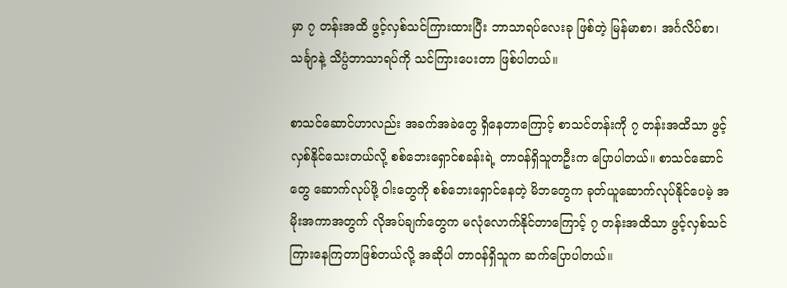မှာ ၇ တန်းအထိ ဖွင့်လှစ်သင်ကြားထားပြီး ဘာသာရပ်လေးခု ဖြစ်တဲ့ မြန်မာစာ၊ အင်္ဂလိပ်စာ၊ သင်္ချာနဲ့ သိပ္ပံဘာသာရပ်ကို သင်ကြားပေးတာ ဖြစ်ပါတယ်။

စာသင်ဆောင်ဟာလည်း အခက်အခဲတွေ ရှိနေတာကြောင့် စာသင်တန်းကို ၇ တန်းအထိသာ ဖွင့်လှစ်နိုင်သေးတယ်လို့ စစ်ဘေးရှောင်စခန်းရဲ့ တာဝန်ရှိသူတဦးက ပြောပါတယ်။ စာသင်ဆောင်တွေ ဆောက်လုပ်ဖို့ ဝါးတွေကို စစ်ဘေးရှောင်နေတဲ့ မိဘတွေက ခုတ်ယူဆောက်လုပ်နိုင်ပေမဲ့ အမိုးအကာအတွက် လိုအပ်ချက်တွေက မလုံလောက်နိုင်တာကြောင့် ၇ တန်းအထိသာ ဖွင့်လှစ်သင်ကြားနေကြတာဖြစ်တယ်လို့ အဆိုပါ တာဝန်ရှိသူက ဆက်ပြောပါတယ်။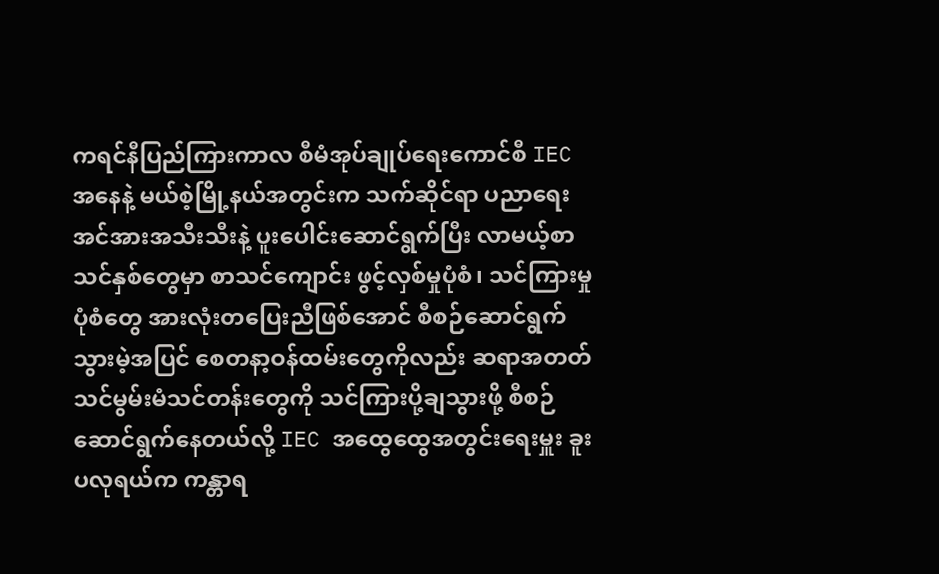ကရင်နီပြည်ကြားကာလ စီမံအုပ်ချုပ်ရေးကောင်စီ IEC အနေနဲ့ မယ်စဲ့မြို့နယ်အတွင်းက သက်ဆိုင်ရာ ပညာရေးအင်အားအသီးသီးနဲ့ ပူးပေါင်းဆောင်ရွက်ပြီး လာမယ့်စာသင်နှစ်တွေမှာ စာသင်ကျောင်း ဖွင့်လှစ်မှုပုံစံ၊ သင်ကြားမှုပုံစံတွေ အားလုံးတပြေးညီဖြစ်အောင် စီစဉ်ဆောင်ရွက်သွားမဲ့အပြင် စေတနာ့ဝန်ထမ်းတွေကိုလည်း ဆရာအတတ်သင်မွမ်းမံသင်တန်းတွေကို သင်ကြားပို့ချသွားဖို့ စီစဉ်ဆောင်ရွက်နေတယ်လို့ IEC အထွေထွေအတွင်းရေးမှူး ခူးပလုရယ်က ကန္တာရ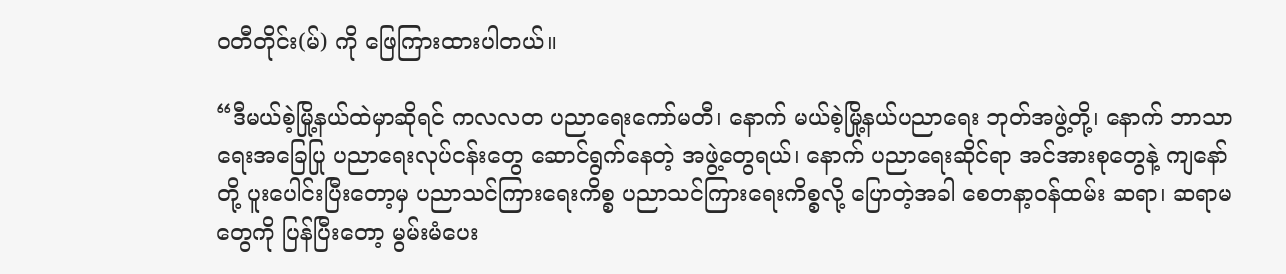ဝတီတိုင်း(မ်) ကို ဖြေကြားထားပါတယ်။

“ဒီမယ်စဲ့မြို့နယ်ထဲမှာဆိုရင် ကလလတ ပညာရေးကော်မတီ၊ နောက် မယ်စဲ့မြို့နယ်ပညာရေး ဘုတ်အဖွဲ့တို့၊ နောက် ဘာသာရေးအခြေပြု ပညာရေးလုပ်ငန်းတွေ ဆောင်ရွက်နေတဲ့ အဖွဲ့တွေရယ်၊ နောက် ပညာရေးဆိုင်ရာ အင်အားစုတွေနဲ့ ကျနော်တို့ ပူးပေါင်းပြီးတော့မှ ပညာသင်ကြားရေးကိစ္စ ပညာသင်ကြားရေးကိစ္စလို့ ပြောတဲ့အခါ စေတနာ့ဝန်ထမ်း ဆရာ၊ ဆရာမတွေကို ပြန်ပြီးတော့ မွမ်းမံပေး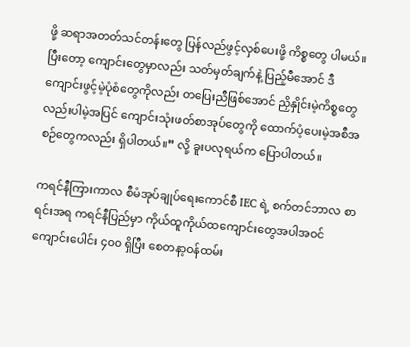ဖို့ ဆရာအတတ်သင်တန်းတွေ ပြန်လည်ဖွင့်လှစ်ပေးဖို့ ကိစ္စတွေ ပါမယ်။ ပြီးတော့ ကျောင်းတွေမှာလည်း သတ်မှတ်ချက်နဲ့ ပြည့်မီအောင် ဒီကျောင်းဖွင့်မဲ့ပုံစံတွေကိုလည်း တပြေးညီဖြစ်အောင် ညှိနှိုင်းမဲ့ကိစ္စတွေလည်းပါမဲ့အပြင် ကျောင်းသုံးဖတ်စာအုပ်တွေကို ထောက်ပံ့ပေးမဲ့အစီအစဉ်တွေကလည်း ရှိပါတယ်။” လို့ ခူးပလုရယ်က ပြောပါတယ်။

ကရင်နီကြားကာလ စီမံအုပ်ချုပ်ရေးကောင်စီ IEC ရဲ့ စက်တင်ဘာလ စာရင်းအရ ကရင်နီပြည်မှာ ကိုယ်ထူကိုယ်ထကျောင်းတွေအပါအဝင် ကျောင်းပေါင်း ၄၀၀ ရှိပြီး စေတနာ့ဝန်ထမ်း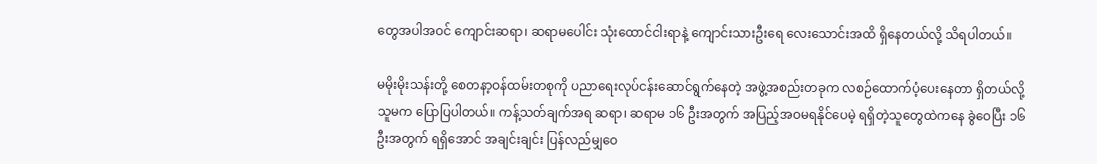တွေအပါအဝင် ကျောင်းဆရာ၊ ဆရာမပေါင်း သုံးထောင်ငါးရာနဲ့ ကျောင်းသားဦးရေ လေးသောင်းအထိ ရှိနေတယ်လို့ သိရပါတယ်။

မမိုးမိုးသန်းတို့ စေတနာ့ဝန်ထမ်းတစုကို ပညာရေးလုပ်ငန်းဆောင်ရွက်နေတဲ့ အဖွဲ့အစည်းတခုက လစဉ်ထောက်ပံ့ပေးနေတာ ရှိတယ်လို့ သူမက ပြောပြပါတယ်။ ကန့်သတ်ချက်အရ ဆရာ၊ ဆရာမ ၁၆ ဦးအတွက် အပြည့်အဝမရနိုင်ပေမဲ့ ရရှိတဲ့သူတွေထဲကနေ ခွဲဝေပြီး ၁၆ ဦးအတွက် ရရှိအောင် အချင်းချင်း ပြန်လည်မျှဝေ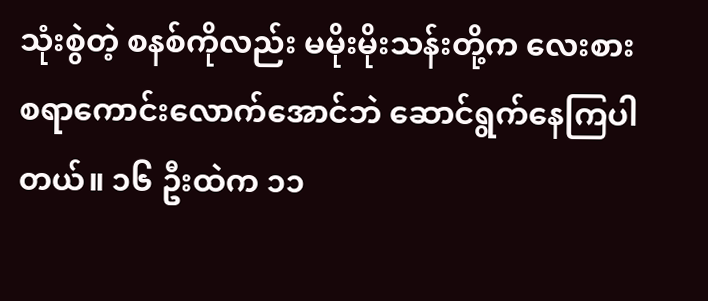သုံးစွဲတဲ့ စနစ်ကိုလည်း မမိုးမိုးသန်းတို့က လေးစားစရာကောင်းလောက်အောင်ဘဲ ဆောင်ရွက်နေကြပါတယ်။ ၁၆ ဦးထဲက ၁၁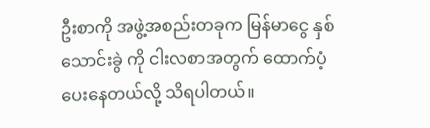ဦးစာကို အဖွဲ့အစည်းတခုက မြန်မာငွေ နှစ်သောင်းခွဲ ကို ငါးလစာအတွက် ထောက်ပံ့ပေးနေတယ်လို့ သိရပါတယ်။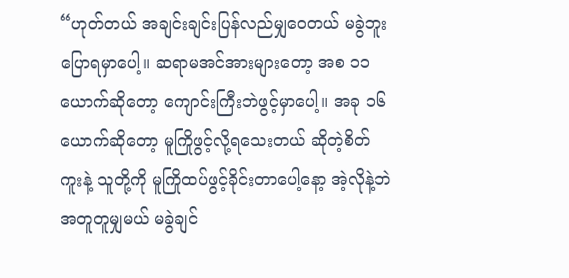“ဟုတ်တယ် အချင်းချင်းပြန်လည်မျှဝေတယ် မခွဲဘူးပြောရမှာပေါ့။ ဆရာမအင်အားများတော့ အစ ၁၁ ယောက်ဆိုတော့ ကျောင်းကြီးဘဲဖွင့်မှာပေါ့။ အခု ၁၆ ယောက်ဆိုတော့ မူကြိုဖွင့်လို့ရသေးတယ် ဆိုတဲ့စိတ်ကူးနဲ့ သူတို့ကို မူကြိုထပ်ဖွင့်ခိုင်းတာပေါ့နော့ အဲ့လိုနဲ့ဘဲအတူတူမျှမယ် မခွဲချင်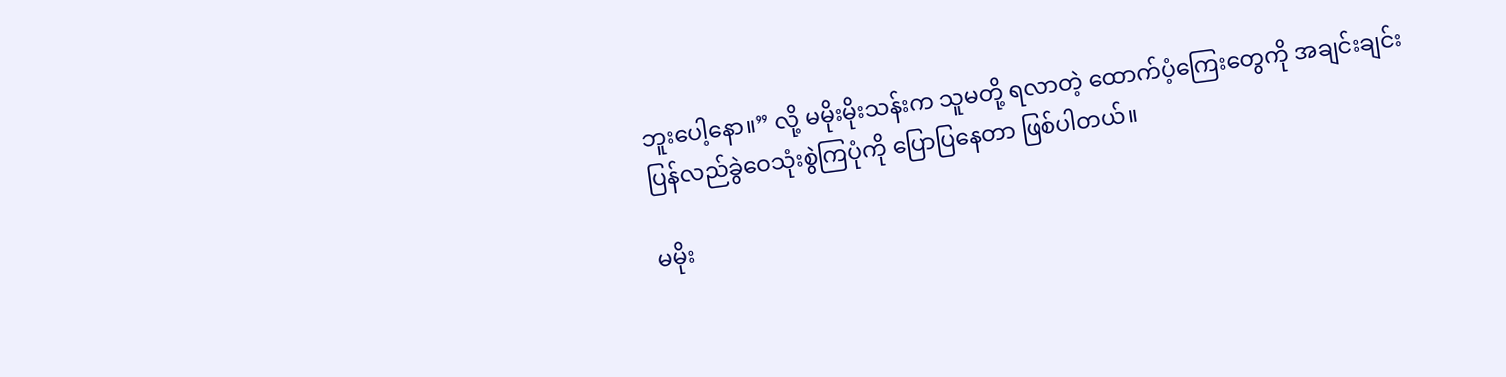ဘူးပေါ့နော။” လို့ မမိုးမိုးသန်းက သူမတို့ ရလာတဲ့ ထောက်ပံ့ကြေးတွေကို အချင်းချင်း ပြန်လည်ခွဲဝေသုံးစွဲကြပုံကို ပြောပြနေတာ ဖြစ်ပါတယ်။

မမိုး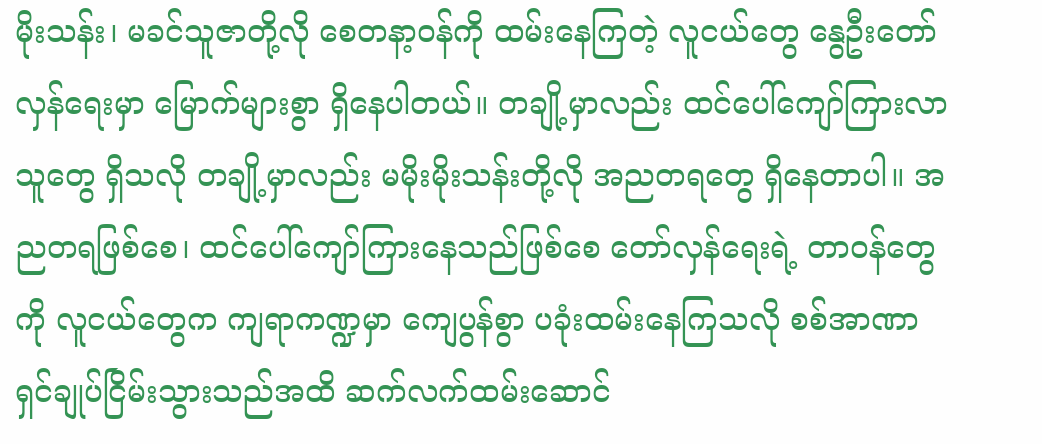မိုးသန်း၊ မခင်သူဇာတို့လို စေတနာ့ဝန်ကို ထမ်းနေကြတဲ့ လူငယ်တွေ နွေဦးတော်လှန်ရေးမှာ မြောက်များစွာ ရှိနေပါတယ်။ တချို့မှာလည်း ထင်ပေါ်ကျော်ကြားလာသူတွေ ရှိသလို တချို့မှာလည်း မမိုးမိုးသန်းတို့လို အညတရတွေ ရှိနေတာပါ။ အညတရဖြစ်စေ၊ ထင်ပေါ်ကျော်ကြားနေသည်ဖြစ်စေ တော်လှန်ရေးရဲ့ တာဝန်တွေကို လူငယ်တွေက ကျရာကဏ္ဍမှာ ကျေပွန်စွာ ပခုံးထမ်းနေကြသလို စစ်အာဏာရှင်ချုပ်ငြိမ်းသွားသည်အထိ ဆက်လက်ထမ်းဆောင်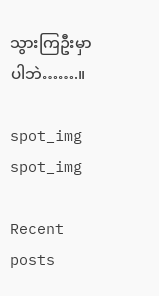သွားကြဦးမှာပါဘဲ…….။

spot_img
spot_img

Recent posts